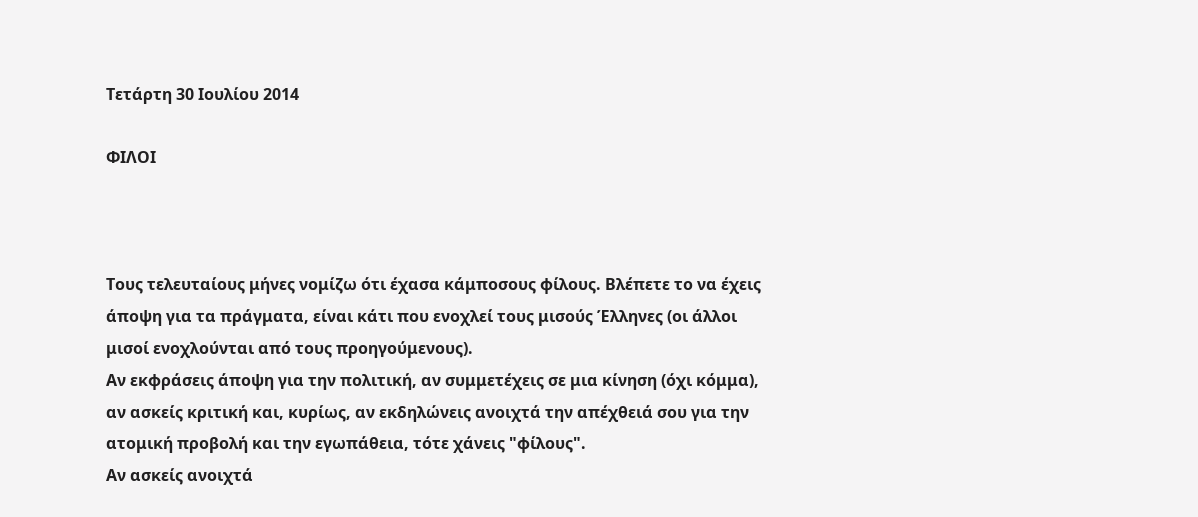Τετάρτη 30 Ιουλίου 2014

ΦΙΛΟΙ



Τους τελευταίους μήνες νομίζω ότι έχασα κάμποσους φίλους. Βλέπετε το να έχεις άποψη για τα πράγματα, είναι κάτι που ενοχλεί τους μισούς Έλληνες (οι άλλοι μισοί ενοχλούνται από τους προηγούμενους).
Αν εκφράσεις άποψη για την πολιτική, αν συμμετέχεις σε μια κίνηση (όχι κόμμα), αν ασκείς κριτική και, κυρίως, αν εκδηλώνεις ανοιχτά την απέχθειά σου για την ατομική προβολή και την εγωπάθεια, τότε χάνεις "φίλους".
Αν ασκείς ανοιχτά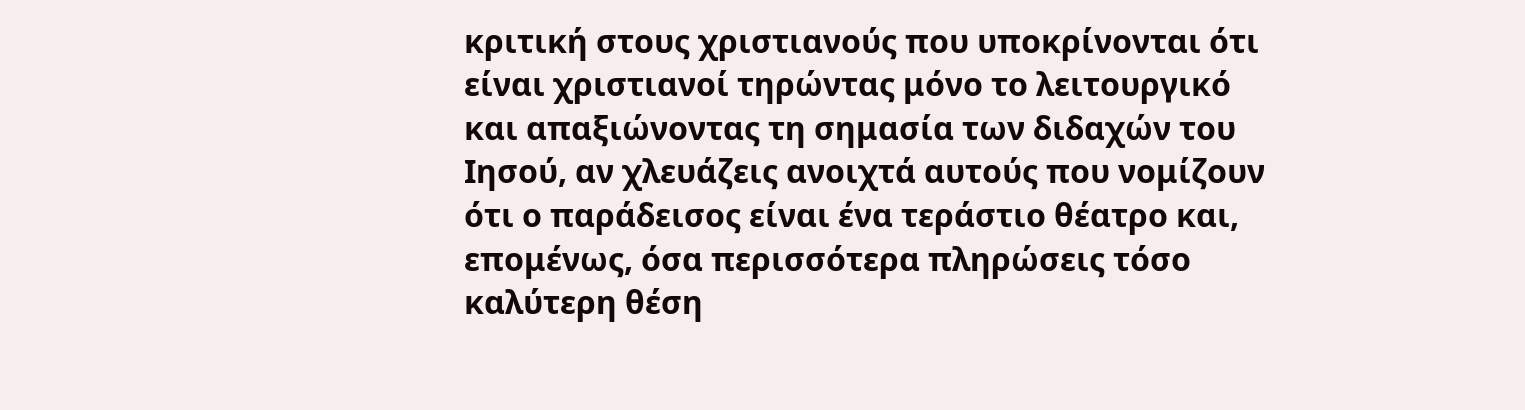κριτική στους χριστιανούς που υποκρίνονται ότι είναι χριστιανοί τηρώντας μόνο το λειτουργικό και απαξιώνοντας τη σημασία των διδαχών του Ιησού, αν χλευάζεις ανοιχτά αυτούς που νομίζουν ότι ο παράδεισος είναι ένα τεράστιο θέατρο και, επομένως, όσα περισσότερα πληρώσεις τόσο καλύτερη θέση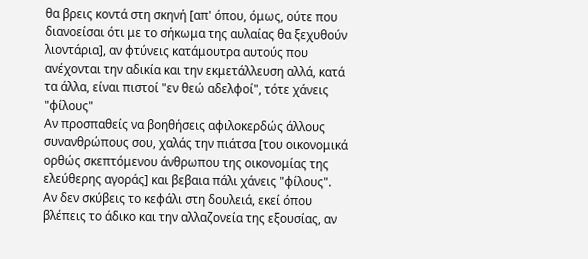θα βρεις κοντά στη σκηνή [απ' όπου, όμως, ούτε που διανοείσαι ότι με το σήκωμα της αυλαίας θα ξεχυθούν λιοντάρια], αν φτύνεις κατάμουτρα αυτούς που ανέχονται την αδικία και την εκμετάλλευση αλλά, κατά τα άλλα, είναι πιστοί "εν θεώ αδελφοί", τότε χάνεις "φίλους"
Αν προσπαθείς να βοηθήσεις αφιλοκερδώς άλλους συνανθρώπους σου, χαλάς την πιάτσα [του οικονομικά ορθώς σκεπτόμενου άνθρωπου της οικονομίας της ελεύθερης αγοράς] και βεβαια πάλι χάνεις "φίλους".
Αν δεν σκύβεις το κεφάλι στη δουλειά, εκεί όπου βλέπεις το άδικο και την αλλαζονεία της εξουσίας, αν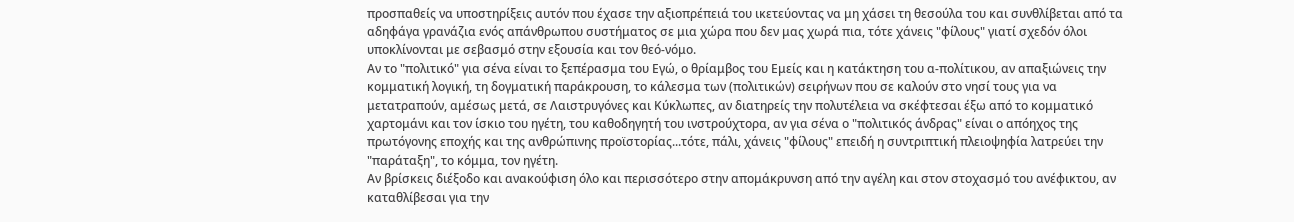προσπαθείς να υποστηρίξεις αυτόν που έχασε την αξιοπρέπειά του ικετεύοντας να μη χάσει τη θεσούλα του και συνθλίβεται από τα αδηφάγα γρανάζια ενός απάνθρωπου συστήματος σε μια χώρα που δεν μας χωρά πια, τότε χάνεις "φίλους" γιατί σχεδόν όλοι υποκλίνονται με σεβασμό στην εξουσία και τον θεό-νόμο.
Αν το "πολιτικό" για σένα είναι το ξεπέρασμα του Εγώ, ο θρίαμβος του Εμείς και η κατάκτηση του α-πολίτικου, αν απαξιώνεις την κομματική λογική, τη δογματική παράκρουση, το κάλεσμα των (πολιτικών) σειρήνων που σε καλούν στο νησί τους για να μετατραπούν, αμέσως μετά, σε Λαιστρυγόνες και Κύκλωπες, αν διατηρείς την πολυτέλεια να σκέφτεσαι έξω από το κομματικό χαρτομάνι και τον ίσκιο του ηγέτη, του καθοδηγητή του ινστρούχτορα, αν για σένα ο "πολιτικός άνδρας" είναι ο απόηχος της πρωτόγονης εποχής και της ανθρώπινης προϊστορίας...τότε, πάλι, χάνεις "φίλους" επειδή η συντριπτική πλειοψηφία λατρεύει την "παράταξη", το κόμμα, τον ηγέτη.
Αν βρίσκεις διέξοδο και ανακούφιση όλο και περισσότερο στην απομάκρυνση από την αγέλη και στον στοχασμό του ανέφικτου, αν καταθλίβεσαι για την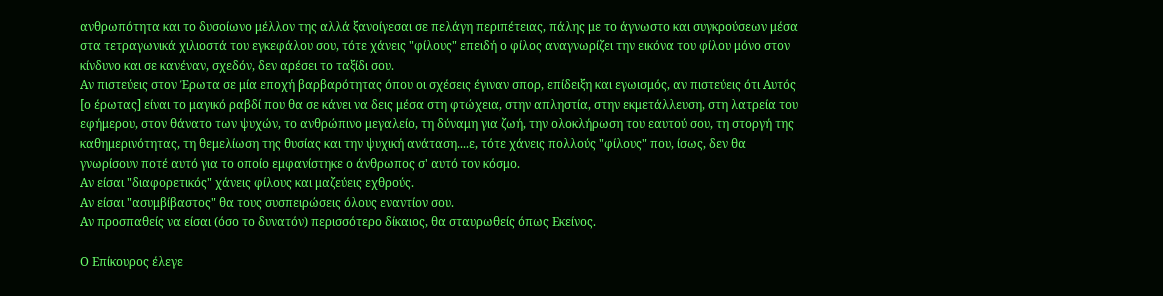ανθρωπότητα και το δυσοίωνο μέλλον της αλλά ξανοίγεσαι σε πελάγη περιπέτειας, πάλης με το άγνωστο και συγκρούσεων μέσα στα τετραγωνικά χιλιοστά του εγκεφάλου σου, τότε χάνεις "φίλους" επειδή ο φίλος αναγνωρίζει την εικόνα του φίλου μόνο στον κίνδυνο και σε κανέναν, σχεδόν, δεν αρέσει το ταξίδι σου.
Αν πιστεύεις στον Έρωτα σε μία εποχή βαρβαρότητας όπου οι σχέσεις έγιναν σπορ, επίδειξη και εγωισμός, αν πιστεύεις ότι Αυτός [ο έρωτας] είναι το μαγικό ραβδί που θα σε κάνει να δεις μέσα στη φτώχεια, στην απληστία, στην εκμετάλλευση, στη λατρεία του εφήμερου, στον θάνατο των ψυχών, το ανθρώπινο μεγαλείο, τη δύναμη για ζωή, την ολοκλήρωση του εαυτού σου, τη στοργή της καθημερινότητας, τη θεμελίωση της θυσίας και την ψυχική ανάταση....ε, τότε χάνεις πολλούς "φίλους" που, ίσως, δεν θα γνωρίσουν ποτέ αυτό για το οποίο εμφανίστηκε ο άνθρωπος σ' αυτό τον κόσμο.
Αν είσαι "διαφορετικός" χάνεις φίλους και μαζεύεις εχθρούς.
Αν είσαι "ασυμβίβαστος" θα τους συσπειρώσεις όλους εναντίον σου.
Αν προσπαθείς να είσαι (όσο το δυνατόν) περισσότερο δίκαιος, θα σταυρωθείς όπως Εκείνος.

Ο Επίκουρος έλεγε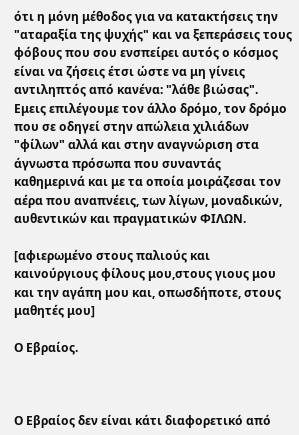ότι η μόνη μέθοδος για να κατακτήσεις την "αταραξία της ψυχής" και να ξεπεράσεις τους φόβους που σου ενσπείρει αυτός ο κόσμος είναι να ζήσεις έτσι ώστε να μη γίνεις αντιληπτός από κανένα: "λάθε βιώσας".
Εμεις επιλέγουμε τον άλλο δρόμο, τον δρόμο που σε οδηγεί στην απώλεια χιλιάδων "φίλων" αλλά και στην αναγνώριση στα άγνωστα πρόσωπα που συναντάς καθημερινά και με τα οποία μοιράζεσαι τον αέρα που αναπνέεις, των λίγων, μοναδικών, αυθεντικών και πραγματικών ΦΙΛΩΝ.

[αφιερωμένο στους παλιούς και καινούργιους φίλους μου,στους γιους μου και την αγάπη μου και, οπωσδήποτε, στους μαθητές μου]

Ο Εβραίος.



Ο Εβραίος δεν είναι κάτι διαφορετικό από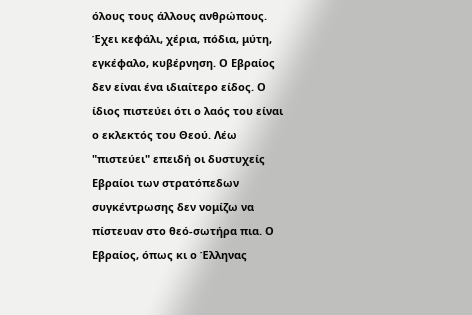όλους τους άλλους ανθρώπους. Έχει κεφάλι, χέρια, πόδια, μύτη, εγκέφαλο, κυβέρνηση. Ο Εβραίος δεν είναι ένα ιδιαίτερο είδος. Ο ίδιος πιστεύει ότι ο λαός του είναι ο εκλεκτός του Θεού. Λέω "πιστεύει" επειδή οι δυστυχείς Εβραίοι των στρατόπεδων συγκέντρωσης δεν νομίζω να πίστευαν στο θεό-σωτήρα πια. Ο Εβραίος, όπως κι ο Έλληνας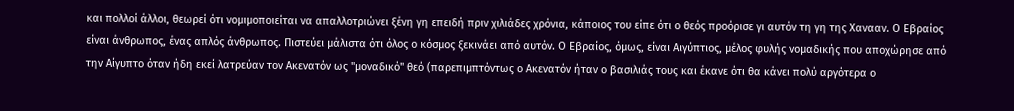και πολλοί άλλοι, θεωρεί ότι νομιμοποιείται να απαλλοτριώνει ξένη γη επειδή πριν χιλιάδες χρόνια, κάποιος του είπε ότι ο θεός προόρισε γι αυτόν τη γη της Χανααν. Ο Εβραίος είναι άνθρωπος, ένας απλός άνθρωπος. Πιστεύει μάλιστα ότι όλος ο κόσμος ξεκινάει από αυτόν. Ο Εβραίος, όμως, είναι Αιγύπτιος, μέλος φυλής νομαδικής που αποχώρησε από την Αίγυπτο όταν ήδη εκεί λατρεύαν τον Ακενατόν ως "μοναδικό" θεό (παρεπιμπτόντως ο Ακενατόν ήταν ο βασιλιάς τους και έκανε ότι θα κάνει πολύ αργότερα ο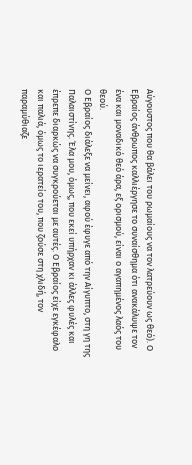Αύγουστος που θα βάλει του ρωμαίους να τον λατρεύουν ως θεό). Ο Εβραίος άνθρωπος καλλιέργησε το συναίσθημα ότι ανακάλυψε τον ένα και μοναδικό θεό άρα, εξ ορισμού, είναι ο αγαπημένος λαός του θεού.
Ο Εβραίος διάλεξε να μείνει, αφού έφυγε από την Αίγυπτο, στη γη της Παλαιστίνης. Έλα μου, όμως, που εκεί υπήρχαν κι άλλες φυλές και έπρεπε διαρκώς να συγκρούεται με αυτές. Ο Εβραίος είχε εγκέφαλο και παλιά, όμως το ιερατείο του, που ζούσε στη χλιδή, τον παραμύθιαζε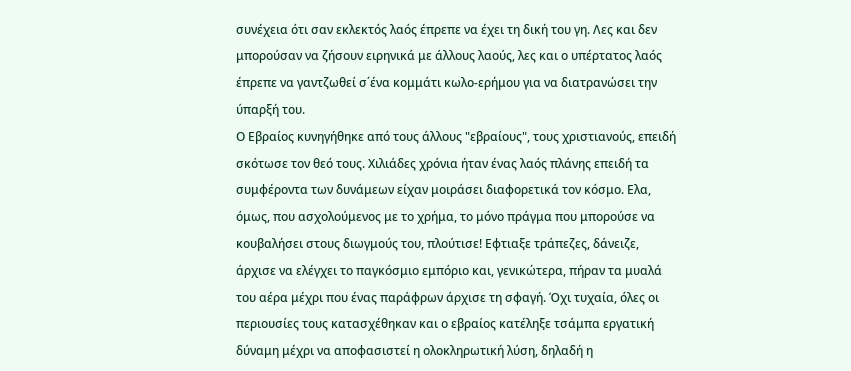συνέχεια ότι σαν εκλεκτός λαός έπρεπε να έχει τη δική του γη. Λες και δεν μπορούσαν να ζήσουν ειρηνικά με άλλους λαούς, λες και ο υπέρτατος λαός έπρεπε να γαντζωθεί σ΄ένα κομμάτι κωλο-ερήμου για να διατρανώσει την ύπαρξή του.
Ο Εβραίος κυνηγήθηκε από τους άλλους "εβραίους", τους χριστιανούς, επειδή σκότωσε τον θεό τους. Χιλιάδες χρόνια ήταν ένας λαός πλάνης επειδή τα συμφέροντα των δυνάμεων είχαν μοιράσει διαφορετικά τον κόσμο. Ελα, όμως, που ασχολούμενος με το χρήμα, το μόνο πράγμα που μπορούσε να κουβαλήσει στους διωγμούς του, πλούτισε! Εφτιαξε τράπεζες, δάνειζε, άρχισε να ελέγχει το παγκόσμιο εμπόριο και, γενικώτερα, πήραν τα μυαλά του αέρα μέχρι που ένας παράφρων άρχισε τη σφαγή. Όχι τυχαία, όλες οι περιουσίες τους κατασχέθηκαν και ο εβραίος κατέληξε τσάμπα εργατική δύναμη μέχρι να αποφασιστεί η ολοκληρωτική λύση, δηλαδή η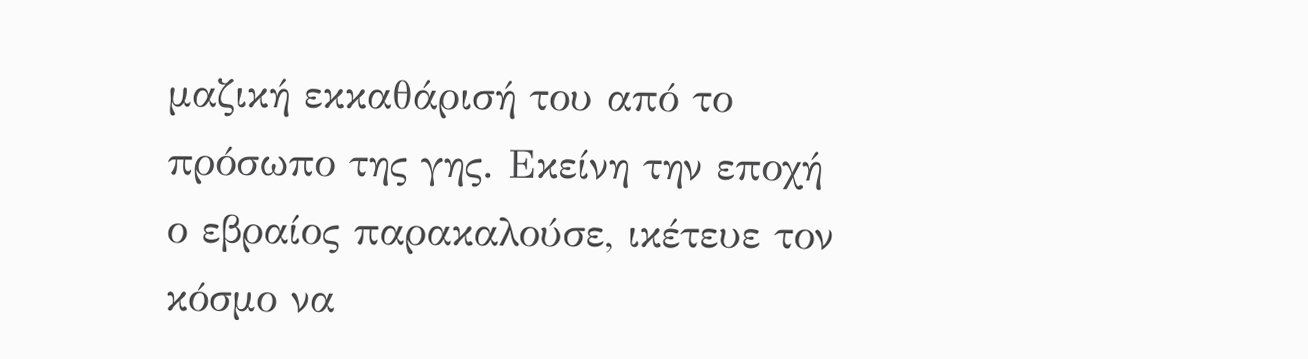μαζική εκκαθάρισή του από το πρόσωπο της γης. Εκείνη την εποχή ο εβραίος παρακαλούσε, ικέτευε τον κόσμο να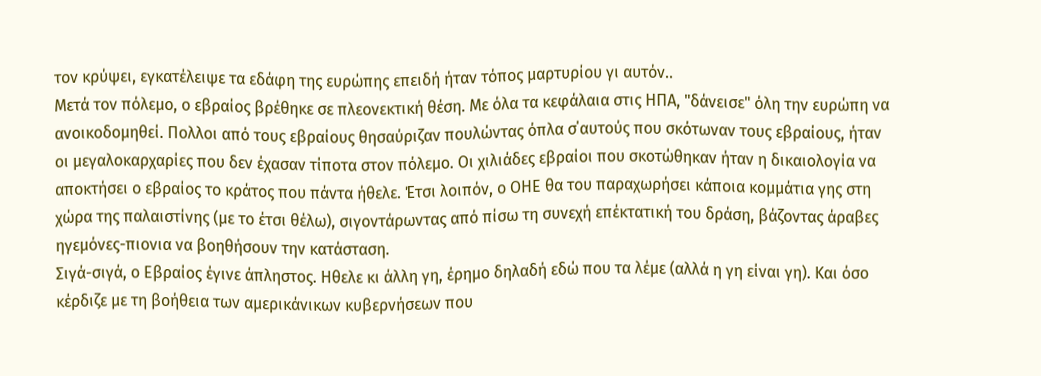τον κρύψει, εγκατέλειψε τα εδάφη της ευρώπης επειδή ήταν τόπος μαρτυρίου γι αυτόν..
Μετά τον πόλεμο, ο εβραίος βρέθηκε σε πλεονεκτική θέση. Με όλα τα κεφάλαια στις ΗΠΑ, "δάνεισε" όλη την ευρώπη να ανοικοδομηθεί. Πολλοι από τους εβραίους θησαύριζαν πουλώντας όπλα σ΄αυτούς που σκότωναν τους εβραίους, ήταν οι μεγαλοκαρχαρίες που δεν έχασαν τίποτα στον πόλεμο. Οι χιλιάδες εβραίοι που σκοτώθηκαν ήταν η δικαιολογία να αποκτήσει ο εβραίος το κράτος που πάντα ήθελε. Έτσι λοιπόν, ο ΟΗΕ θα του παραχωρήσει κάποια κομμάτια γης στη χώρα της παλαιστίνης (με το έτσι θέλω), σιγοντάρωντας από πίσω τη συνεχή επέκτατική του δράση, βάζοντας άραβες ηγεμόνες-πιονια να βοηθήσουν την κατάσταση.
Σιγά-σιγά, ο Εβραίος έγινε άπληστος. Ηθελε κι άλλη γη, έρημο δηλαδή εδώ που τα λέμε (αλλά η γη είναι γη). Και όσο κέρδιζε με τη βοήθεια των αμερικάνικων κυβερνήσεων που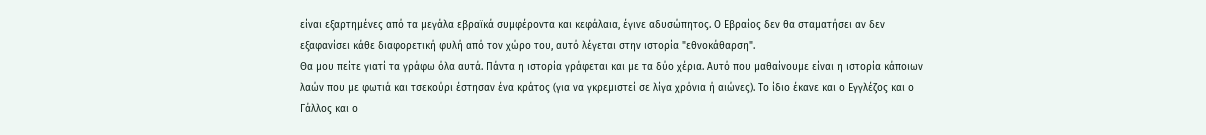είναι εξαρτημένες από τα μεγάλα εβραϊκά συμφέροντα και κεφάλαια, έγινε αδυσώπητος. Ο Εβραίος δεν θα σταματήσει αν δεν εξαφανίσει κάθε διαφορετική φυλή από τον χώρο του, αυτό λέγεται στην ιστορία "εθνοκάθαρση".
Θα μου πείτε γιατί τα γράφω όλα αυτά. Πάντα η ιστορία γράφεται και με τα δύο χέρια. Αυτό που μαθαίνουμε είναι η ιστορία κάποιων λαών που με φωτιά και τσεκούρι έστησαν ένα κράτος (για να γκρεμιστεί σε λίγα χρόνια ή αιώνες). Το ίδιο έκανε και ο Εγγλέζος και ο Γάλλος και ο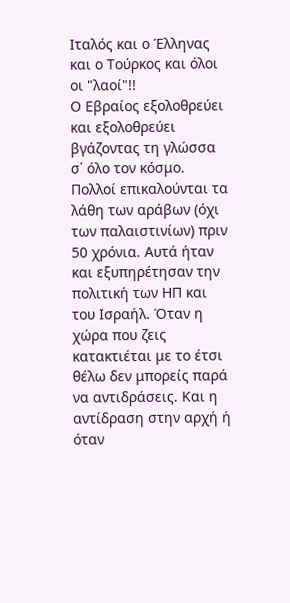Ιταλός και ο Έλληνας και ο Τούρκος και όλοι οι "λαοί"!!
Ο Εβραίος εξολοθρεύει και εξολοθρεύει βγάζοντας τη γλώσσα σ΄ όλο τον κόσμο. Πολλοί επικαλούνται τα λάθη των αράβων (όχι των παλαιστινίων) πριν 50 χρόνια. Αυτά ήταν και εξυπηρέτησαν την πολιτική των ΗΠ και του Ισραήλ. Όταν η χώρα που ζεις κατακτιέται με το έτσι θέλω δεν μπορείς παρά να αντιδράσεις. Και η αντίδραση στην αρχή ή όταν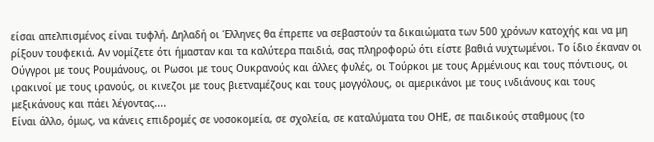είσαι απελπισμένος είναι τυφλή. Δηλαδή οι Έλληνες θα έπρεπε να σεβαστούν τα δικαιώματα των 500 χρόνων κατοχής και να μη ρίξουν τουφεκιά. Αν νομίζετε ότι ήμασταν και τα καλύτερα παιδιά, σας πληροφορώ ότι είστε βαθιά νυχτωμένοι. Το ίδιο έκαναν οι Ούγγροι με τους Ρουμάνους, οι Ρωσοι με τους Ουκρανούς και άλλες φυλές, οι Τούρκοι με τους Αρμένιους και τους πόντιους, οι ιρακινοί με τους ιρανούς, οι κινεζοι με τους βιετναμέζους και τους μογγόλους, οι αμερικάνοι με τους ινδιάνους και τους μεξικάνους και πάει λέγοντας....
Είναι άλλο, όμως, να κάνεις επιδρομές σε νοσοκομεία, σε σχολεία, σε καταλύματα του ΟΗΕ, σε παιδικούς σταθμους (το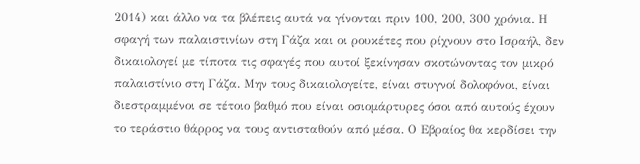2014) και άλλο να τα βλέπεις αυτά να γίνονται πριν 100, 200, 300 χρόνια. Η σφαγή των παλαιστινίων στη Γάζα και οι ρουκέτες που ρίχνουν στο Ισραήλ, δεν δικαιολογεί με τίποτα τις σφαγές που αυτοί ξεκίνησαν σκοτώνοντας τον μικρό παλαιστίνιο στη Γάζα. Μην τους δικαιολογείτε, είναι στυγνοί δολοφόνοι, είναι διεστραμμένοι σε τέτοιο βαθμό που είναι οσιομάρτυρες όσοι από αυτούς έχουν το τεράστιο θάρρος να τους αντισταθούν από μέσα. Ο Εβραίος θα κερδίσει την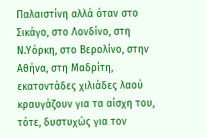Παλαιστίνη αλλά όταν στο Σικάγο, στο Λονδίνο, στη Ν.Υόρκη, στο Βερολίνο, στην Αθήνα, στη Μαδρίτη, εκατοντάδες χιλιάδες λαού κραυγάζουν για τα αίσχη του, τότε, δυστυχώς για τον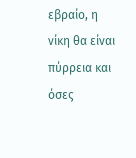εβραίο, η νίκη θα είναι πύρρεια και όσες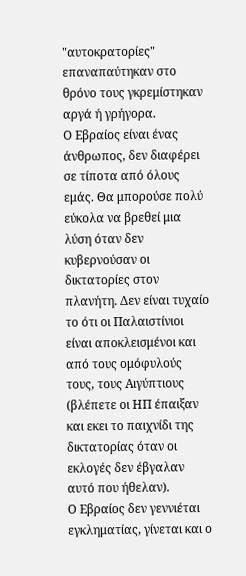"αυτοκρατορίες" επαναπαύτηκαν στο θρόνο τους γκρεμίστηκαν αργά ή γρήγορα.
Ο Εβραίος είναι ένας άνθρωπος, δεν διαφέρει σε τίποτα από όλους εμάς. Θα μπορούσε πολύ εύκολα να βρεθεί μια λύση όταν δεν κυβερνούσαν οι δικτατορίες στον πλανήτη. Δεν είναι τυχαίο το ότι οι Παλαιστίνιοι είναι αποκλεισμένοι και από τους ομόφυλούς τους, τους Αιγύπτιους (βλέπετε οι ΗΠ έπαιξαν και εκει το παιχνίδι της δικτατορίας όταν οι εκλογές δεν έβγαλαν αυτό που ήθελαν).
Ο Εβραίος δεν γεννιέται εγκληματίας, γίνεται και ο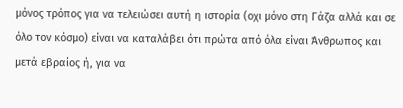μόνος τρόπος για να τελειώσει αυτή η ιστορία (οχι μόνο στη Γάζα αλλά και σε όλο τον κόσμο) είναι να καταλάβει ότι πρώτα από όλα είναι Άνθρωπος και μετά εβραίος ή, για να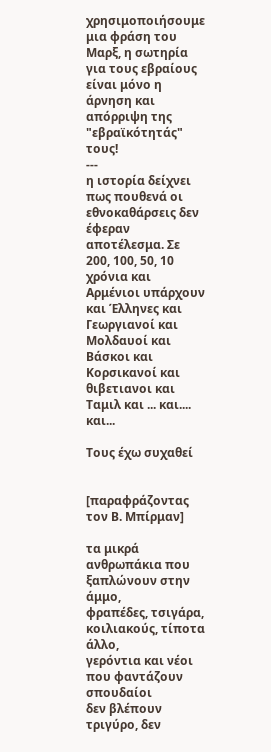χρησιμοποιήσουμε μια φράση του Μαρξ, η σωτηρία για τους εβραίους είναι μόνο η άρνηση και απόρριψη της "εβραϊκότητάς" τους!
---
η ιστορία δείχνει πως πουθενά οι εθνοκαθάρσεις δεν έφεραν αποτέλεσμα. Σε 200, 100, 50, 10 χρόνια και Αρμένιοι υπάρχουν και Έλληνες και Γεωργιανοί και Μολδαυοί και Βάσκοι και Κορσικανοί και θιβετιανοι και Ταμιλ και ... και.... και...

Τους έχω συχαθεί


[παραφράζοντας τον Β. Μπίρμαν]

τα μικρά ανθρωπάκια που ξαπλώνουν στην άμμο,
φραπέδες, τσιγάρα, κοιλιακούς, τίποτα άλλο,
γερόντια και νέοι που φαντάζουν σπουδαίοι
δεν βλέπουν τριγύρο, δεν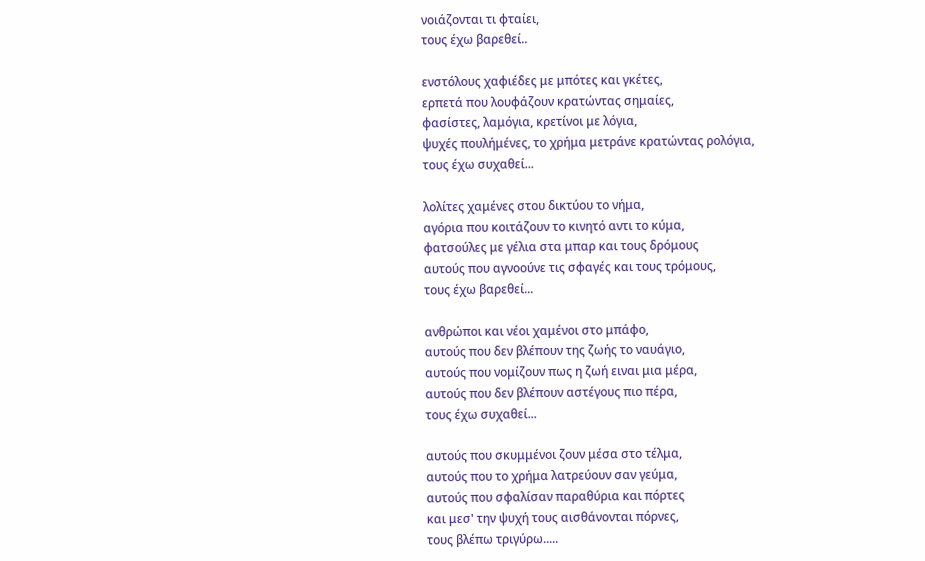νοιάζονται τι φταίει,
τους έχω βαρεθεί..

ενστόλους χαφιέδες με μπότες και γκέτες,
ερπετά που λουφάζουν κρατώντας σημαίες,
φασίστες, λαμόγια, κρετίνοι με λόγια,
ψυχές πουλήμένες, το χρήμα μετράνε κρατώντας ρολόγια,
τους έχω συχαθεί...

λολίτες χαμένες στου δικτύου το νήμα,
αγόρια που κοιτάζουν το κινητό αντι το κύμα,
φατσούλες με γέλια στα μπαρ και τους δρόμους
αυτούς που αγνοούνε τις σφαγές και τους τρόμους,
τους έχω βαρεθεί...

ανθρώποι και νέοι χαμένοι στο μπάφο,
αυτούς που δεν βλέπουν της ζωής το ναυάγιο,
αυτούς που νομίζουν πως η ζωή ειναι μια μέρα,
αυτούς που δεν βλέπουν αστέγους πιο πέρα,
τους έχω συχαθεί...

αυτούς που σκυμμένοι ζουν μέσα στο τέλμα,
αυτούς που το χρήμα λατρεύουν σαν γεύμα,
αυτούς που σφαλίσαν παραθύρια και πόρτες
και μεσ' την ψυχή τους αισθάνονται πόρνες,
τους βλέπω τριγύρω.....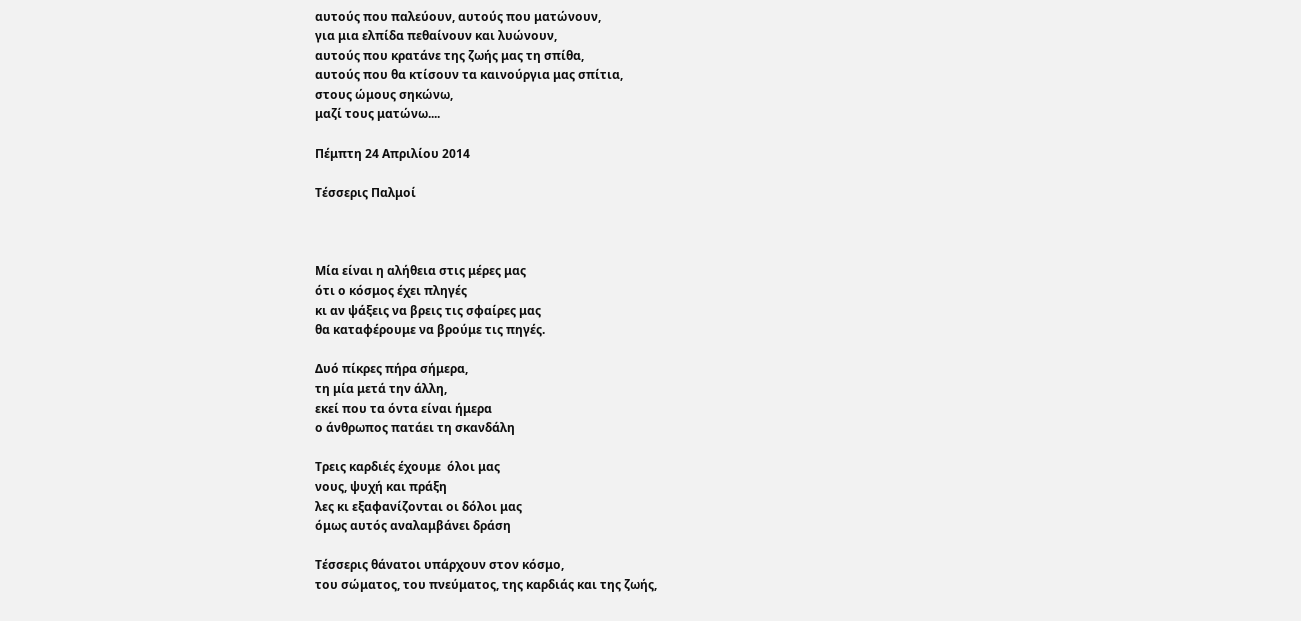αυτούς που παλεύουν, αυτούς που ματώνουν,
για μια ελπίδα πεθαίνουν και λυώνουν,
αυτούς που κρατάνε της ζωής μας τη σπίθα,
αυτούς που θα κτίσουν τα καινούργια μας σπίτια,
στους ώμους σηκώνω,
μαζί τους ματώνω....

Πέμπτη 24 Απριλίου 2014

Τέσσερις Παλμοί



Μία είναι η αλήθεια στις μέρες μας
ότι ο κόσμος έχει πληγές
κι αν ψάξεις να βρεις τις σφαίρες μας
θα καταφέρουμε να βρούμε τις πηγές.

Δυό πίκρες πήρα σήμερα,
τη μία μετά την άλλη,
εκεί που τα όντα είναι ήμερα
ο άνθρωπος πατάει τη σκανδάλη

Τρεις καρδιές έχουμε  όλοι μας
νους, ψυχή και πράξη
λες κι εξαφανίζονται οι δόλοι μας
όμως αυτός αναλαμβάνει δράση

Τέσσερις θάνατοι υπάρχουν στον κόσμο,
του σώματος, του πνεύματος, της καρδιάς και της ζωής,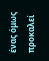ένας όμως προκαλεί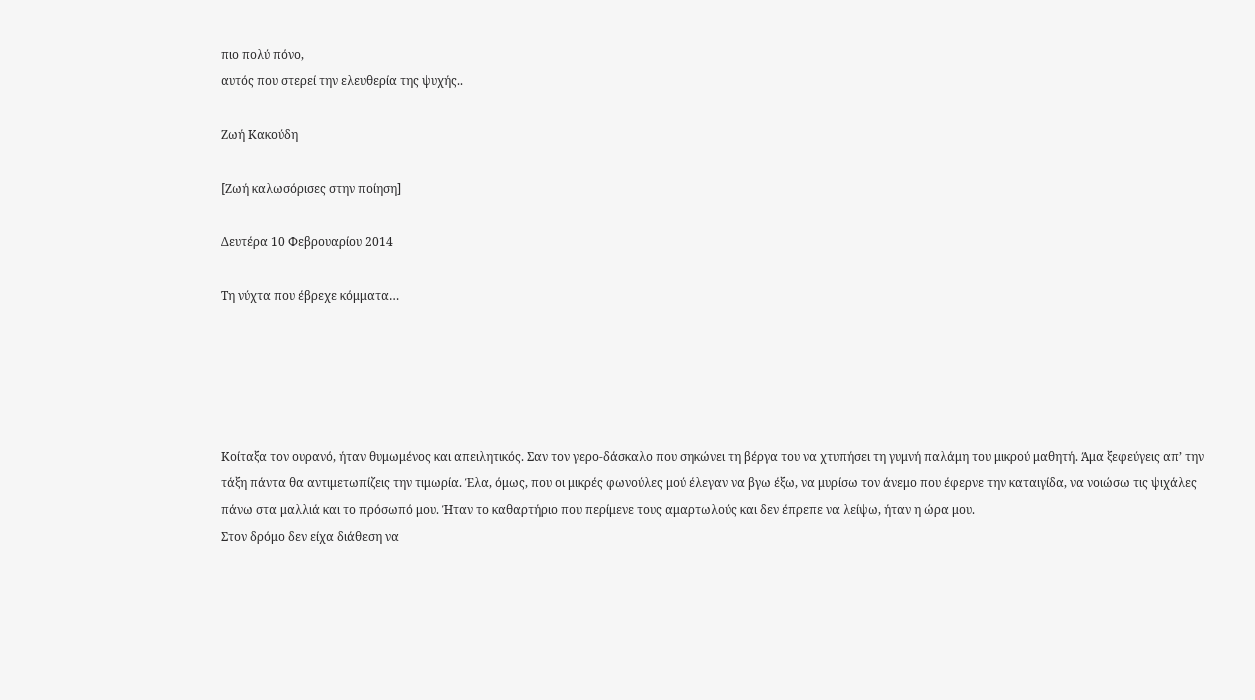πιο πολύ πόνο,
αυτός που στερεί την ελευθερία της ψυχής..

Ζωή Κακούδη

[Ζωή καλωσόρισες στην ποίηση]

Δευτέρα 10 Φεβρουαρίου 2014

Τη νύχτα που έβρεχε κόμματα…





Κοίταξα τον ουρανό, ήταν θυμωμένος και απειλητικός. Σαν τον γερο-δάσκαλο που σηκώνει τη βέργα του να χτυπήσει τη γυμνή παλάμη του μικρού μαθητή. Άμα ξεφεύγεις απ’ την τάξη πάντα θα αντιμετωπίζεις την τιμωρία. Έλα, όμως, που οι μικρές φωνούλες μού έλεγαν να βγω έξω, να μυρίσω τον άνεμο που έφερνε την καταιγίδα, να νοιώσω τις ψιχάλες πάνω στα μαλλιά και το πρόσωπό μου. Ήταν το καθαρτήριο που περίμενε τους αμαρτωλούς και δεν έπρεπε να λείψω, ήταν η ώρα μου.
Στον δρόμο δεν είχα διάθεση να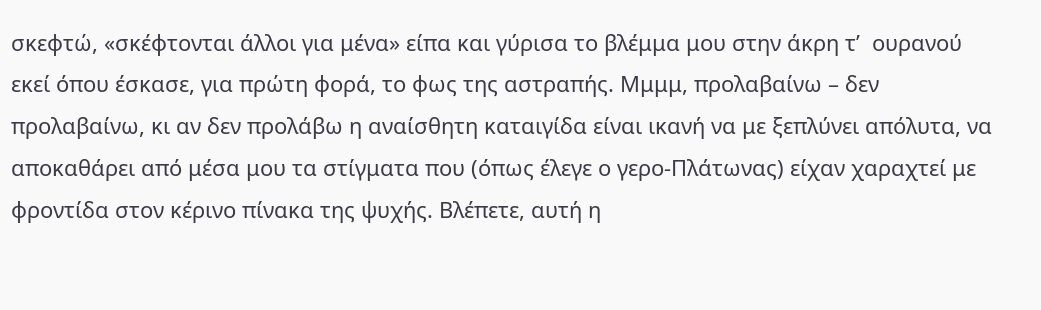σκεφτώ, «σκέφτονται άλλοι για μένα» είπα και γύρισα το βλέμμα μου στην άκρη τ’  ουρανού εκεί όπου έσκασε, για πρώτη φορά, το φως της αστραπής. Μμμμ, προλαβαίνω – δεν προλαβαίνω, κι αν δεν προλάβω η αναίσθητη καταιγίδα είναι ικανή να με ξεπλύνει απόλυτα, να αποκαθάρει από μέσα μου τα στίγματα που (όπως έλεγε ο γερο-Πλάτωνας) είχαν χαραχτεί με φροντίδα στον κέρινο πίνακα της ψυχής. Βλέπετε, αυτή η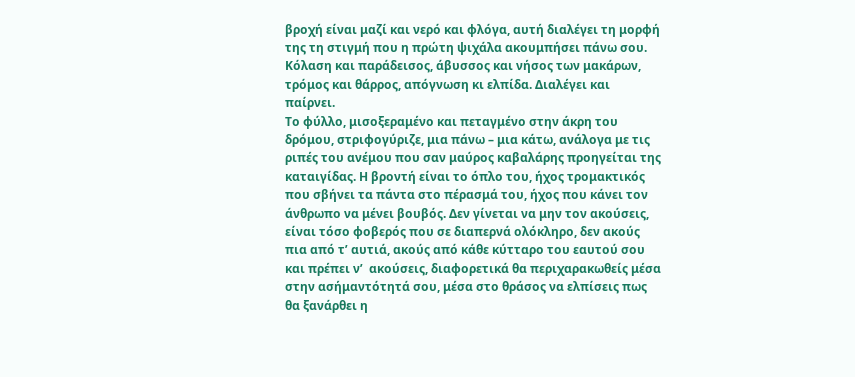βροχή είναι μαζί και νερό και φλόγα, αυτή διαλέγει τη μορφή της τη στιγμή που η πρώτη ψιχάλα ακουμπήσει πάνω σου. Κόλαση και παράδεισος, άβυσσος και νήσος των μακάρων, τρόμος και θάρρος, απόγνωση κι ελπίδα. Διαλέγει και παίρνει.
Το φύλλο, μισοξεραμένο και πεταγμένο στην άκρη του δρόμου, στριφογύριζε, μια πάνω – μια κάτω, ανάλογα με τις ριπές του ανέμου που σαν μαύρος καβαλάρης προηγείται της καταιγίδας. Η βροντή είναι το όπλο του, ήχος τρομακτικός που σβήνει τα πάντα στο πέρασμά του, ήχος που κάνει τον άνθρωπο να μένει βουβός. Δεν γίνεται να μην τον ακούσεις, είναι τόσο φοβερός που σε διαπερνά ολόκληρο, δεν ακούς πια από τ’ αυτιά, ακούς από κάθε κύτταρο του εαυτού σου και πρέπει ν’  ακούσεις, διαφορετικά θα περιχαρακωθείς μέσα στην ασήμαντότητά σου, μέσα στο θράσος να ελπίσεις πως θα ξανάρθει η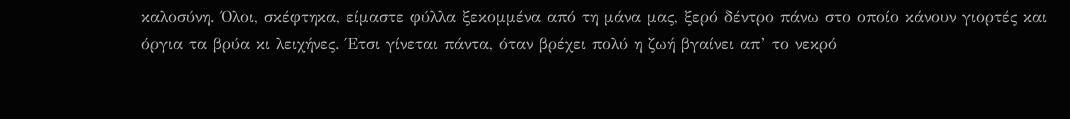καλοσύνη. Όλοι, σκέφτηκα, είμαστε φύλλα ξεκομμένα από τη μάνα μας, ξερό δέντρο πάνω στο οποίο κάνουν γιορτές και όργια τα βρύα κι λειχήνες. Έτσι γίνεται πάντα, όταν βρέχει πολύ η ζωή βγαίνει απ’ το νεκρό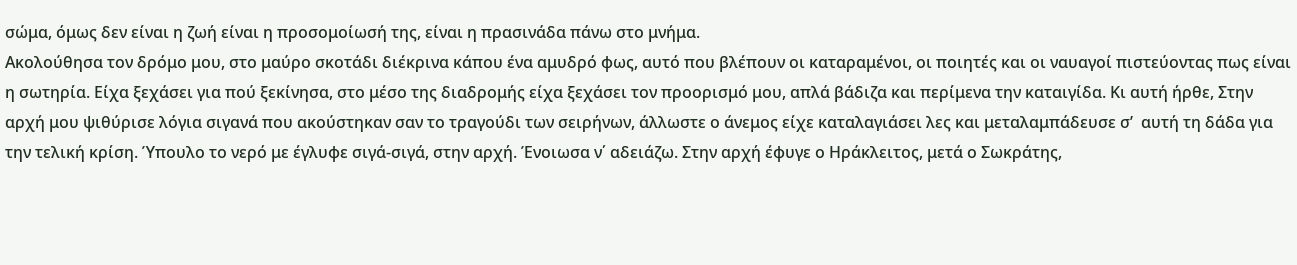σώμα, όμως δεν είναι η ζωή είναι η προσομοίωσή της, είναι η πρασινάδα πάνω στο μνήμα.
Ακολούθησα τον δρόμο μου, στο μαύρο σκοτάδι διέκρινα κάπου ένα αμυδρό φως, αυτό που βλέπουν οι καταραμένοι, οι ποιητές και οι ναυαγοί πιστεύοντας πως είναι η σωτηρία. Είχα ξεχάσει για πού ξεκίνησα, στο μέσο της διαδρομής είχα ξεχάσει τον προορισμό μου, απλά βάδιζα και περίμενα την καταιγίδα. Κι αυτή ήρθε, Στην αρχή μου ψιθύρισε λόγια σιγανά που ακούστηκαν σαν το τραγούδι των σειρήνων, άλλωστε ο άνεμος είχε καταλαγιάσει λες και μεταλαμπάδευσε σ’  αυτή τη δάδα για την τελική κρίση. Ύπουλο το νερό με έγλυφε σιγά-σιγά, στην αρχή. Ένοιωσα ν΄ αδειάζω. Στην αρχή έφυγε ο Ηράκλειτος, μετά ο Σωκράτης,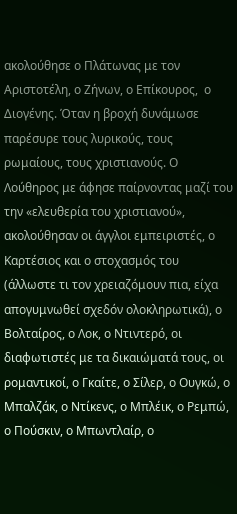ακολούθησε ο Πλάτωνας με τον Αριστοτέλη, ο Ζήνων, ο Επίκουρος,  ο Διογένης. Όταν η βροχή δυνάμωσε παρέσυρε τους λυρικούς, τους ρωμαίους, τους χριστιανούς. Ο Λούθηρος με άφησε παίρνοντας μαζί του την «ελευθερία του χριστιανού», ακολούθησαν οι άγγλοι εμπειριστές, ο Καρτέσιος και ο στοχασμός του (άλλωστε τι τον χρειαζόμουν πια, είχα απογυμνωθεί σχεδόν ολοκληρωτικά), ο Βολταίρος, ο Λοκ, ο Ντιντερό, οι διαφωτιστές με τα δικαιώματά τους, οι ρομαντικοί, ο Γκαίτε, ο Σίλερ, ο Ουγκώ, ο Μπαλζάκ, ο Ντίκενς, ο Μπλέικ, ο Ρεμπώ, ο Πούσκιν, ο Μπωντλαίρ, ο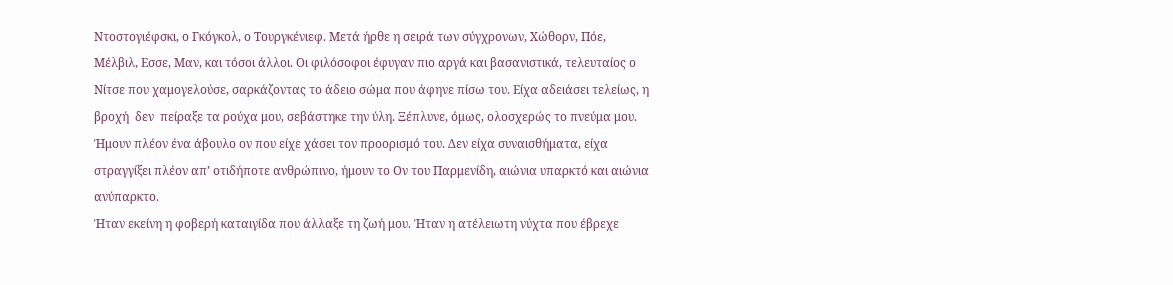Ντοστογιέφσκι, ο Γκόγκολ, ο Τουργκένιεφ. Μετά ήρθε η σειρά των σύγχρονων, Χώθορν, Πόε, Μέλβιλ, Εσσε, Μαν, και τόσοι άλλοι. Οι φιλόσοφοι έφυγαν πιο αργά και βασανιστικά, τελευταίος ο Νίτσε που χαμογελούσε, σαρκάζοντας το άδειο σώμα που άφηνε πίσω του. Είχα αδειάσει τελείως, η βροχή  δεν  πείραξε τα ρούχα μου, σεβάστηκε την ύλη. Ξέπλυνε, όμως, ολοσχερώς το πνεύμα μου. Ήμουν πλέον ένα άβουλο ον που είχε χάσει τον προορισμό του. Δεν είχα συναισθήματα, είχα στραγγίξει πλέον απ’ οτιδήποτε ανθρώπινο, ήμουν το Ον του Παρμενίδη, αιώνια υπαρκτό και αιώνια ανύπαρκτο.
Ήταν εκείνη η φοβερή καταιγίδα που άλλαξε τη ζωή μου. Ήταν η ατέλειωτη νύχτα που έβρεχε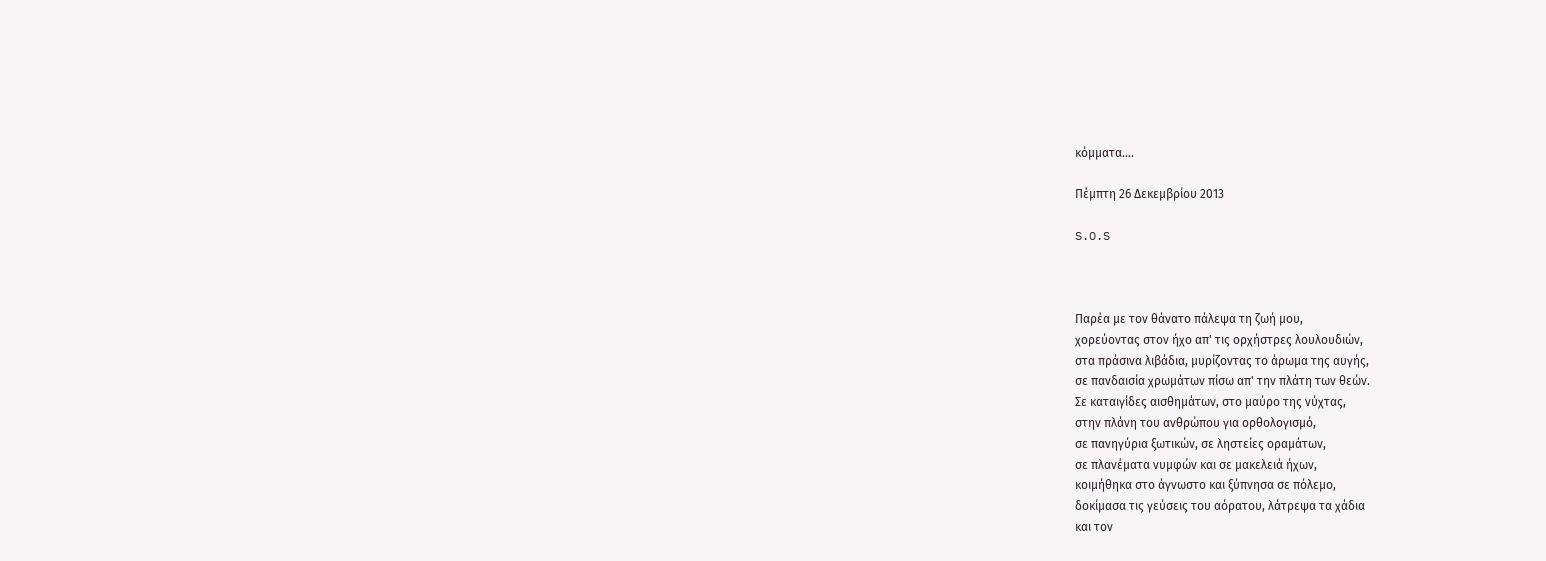κόμματα….

Πέμπτη 26 Δεκεμβρίου 2013

S.O.S



Παρέα με τον θάνατο πάλεψα τη ζωή μου,
χορεύοντας στον ήχο απ' τις ορχήστρες λουλουδιών,
στα πράσινα λιβάδια, μυρίζοντας το άρωμα της αυγής,
σε πανδαισία χρωμάτων πίσω απ' την πλάτη των θεών.
Σε καταιγίδες αισθημάτων, στο μαύρο της νύχτας,
στην πλάνη του ανθρώπου για ορθολογισμό,
σε πανηγύρια ξωτικών, σε ληστείες οραμάτων,
σε πλανέματα νυμφών και σε μακελειά ήχων,
κοιμήθηκα στο άγνωστο και ξύπνησα σε πόλεμο,
δοκίμασα τις γεύσεις του αόρατου, λάτρεψα τα χάδια
και τον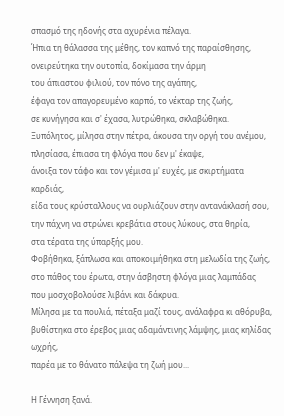σπασμό της ηδονής στα αχυρένια πέλαγα.
Ήπια τη θάλασσα της μέθης, τον καπνό της παραίσθησης,
ονειρεύτηκα την ουτοπία, δοκίμασα την άρμη
του άπιαστου φιλιού, τον πόνο της αγάπης,
έφαγα τον απαγορευμένο καρπό, το νέκταρ της ζωής,
σε κυνήγησα και σ' έχασα, λυτρώθηκα, σκλαβώθηκα.
Ξυπόλητος, μίλησα στην πέτρα, άκουσα την οργή του ανέμου,
πλησίασα, έπιασα τη φλόγα που δεν μ' έκαψε,
άνοιξα τον τάφο και τον γέμισα μ' ευχές, με σκιρτήματα καρδιάς,
είδα τους κρύσταλλους να ουρλιάζουν στην αντανάκλασή σου,
την πάχνη να στρώνει κρεβάτια στους λύκους, στα θηρία,
στα τέρατα της ύπαρξής μου.
Φοβήθηκα, ξάπλωσα και αποκοιμήθηκα στη μελωδία της ζωής,
στο πάθος του έρωτα, στην άσβηστη φλόγα μιας λαμπάδας
που μοσχοβολούσε λιβάνι και δάκρυα.
Μίλησα με τα πουλιά, πέταξα μαζί τους, ανάλαφρα κι αθόρυβα,
βυθίστηκα στο έρεβος μιας αδαμάντινης λάμψης, μιας κηλίδας ωχρής,
παρέα με το θάνατο πάλεψα τη ζωή μου...

Η Γέννηση ξανά.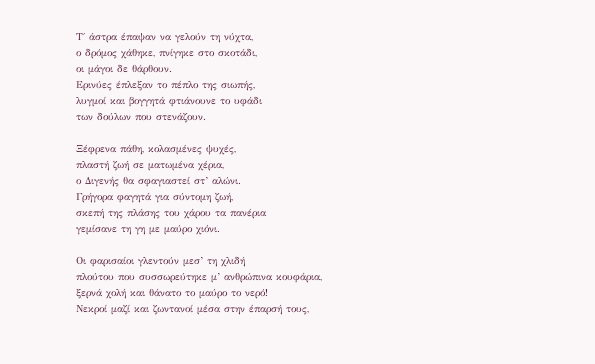Τ΄ άστρα έπαψαν να γελούν τη νύχτα,
ο δρόμος χάθηκε, πνίγηκε στο σκοτάδι,
οι μάγοι δε θάρθουν.
Ερινύες έπλεξαν το πέπλο της σιωπής,
λυγμοί και βογγητά φτιάνουνε το υφάδι
των δούλων που στενάζουν.

Ξέφρενα πάθη, κολασμένες ψυχές,
πλαστή ζωή σε ματωμένα χέρια,
ο Διγενής θα σφαγιαστεί στ’ αλώνι.
Γρήγορα φαγητά για σύντομη ζωή,
σκεπή της πλάσης του χάρου τα πανέρια
γεμίσανε τη γη με μαύρο χιόνι.

Οι φαρισαίοι γλεντούν μεσ’ τη χλιδή
πλούτου που συσσωρεύτηκε μ’ ανθρώπινα κουφάρια,
ξερνά χολή και θάνατο το μαύρο το νερό!
Νεκροί μαζί και ζωντανοί μέσα στην έπαρσή τους,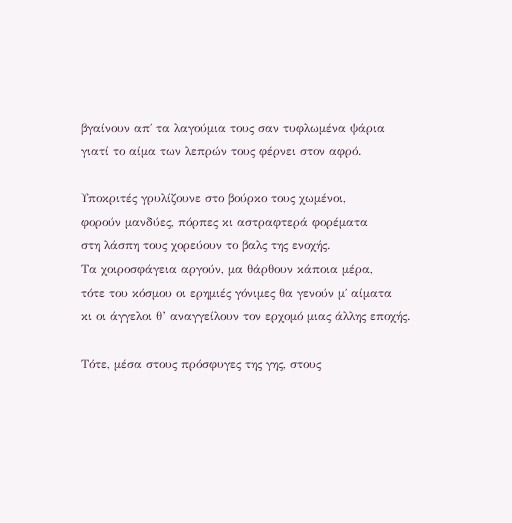βγαίνουν απ΄ τα λαγούμια τους σαν τυφλωμένα ψάρια
γιατί το αίμα των λεπρών τους φέρνει στον αφρό.

Υποκριτές γρυλίζουνε στο βούρκο τους χωμένοι,
φορούν μανδύες, πόρπες κι αστραφτερά φορέματα
στη λάσπη τους χορεύουν το βαλς της ενοχής.
Τα χοιροσφάγεια αργούν, μα θάρθουν κάποια μέρα,
τότε του κόσμου οι ερημιές γόνιμες θα γενούν μ΄ αίματα
κι οι άγγελοι θ’ αναγγείλουν τον ερχομό μιας άλλης εποχής.

Τότε, μέσα στους πρόσφυγες της γης, στους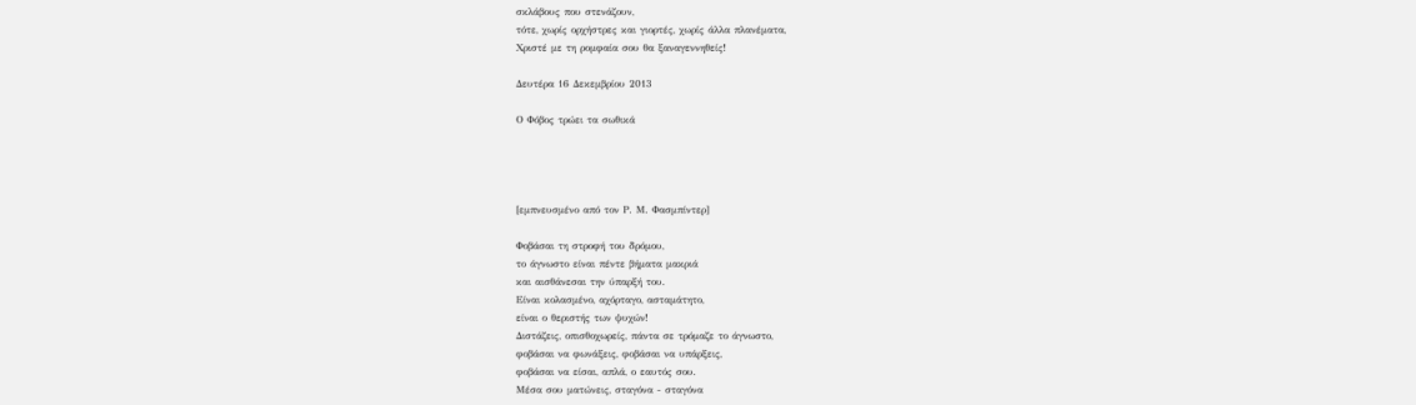σκλάβους που στενάζουν,
τότε, χωρίς ορχήστρες και γιορτές, χωρίς άλλα πλανέματα,
Χριστέ με τη ρομφαία σου θα ξαναγεννηθείς!

Δευτέρα 16 Δεκεμβρίου 2013

Ο Φόβος τρώει τα σωθικά




[εμπνευσμένο από τον Ρ. Μ. Φασμπίντερ]

Φοβάσαι τη στροφή του δρόμου,
το άγνωστο είναι πέντε βήματα μακριά
και αισθάνεσαι την ύπαρξή του.
Είναι κολασμένο, αχόρταγο, ασταμάτητο,
είναι ο θεριστής των ψυχών!
Διστάζεις, οπισθοχωρείς, πάντα σε τρόμαζε το άγνωστο,
φοβάσαι να φωνάξεις, φοβάσαι να υπάρξεις,
φοβάσαι να είσαι, απλά, ο εαυτός σου.
Μέσα σου ματώνεις, σταγόνα - σταγόνα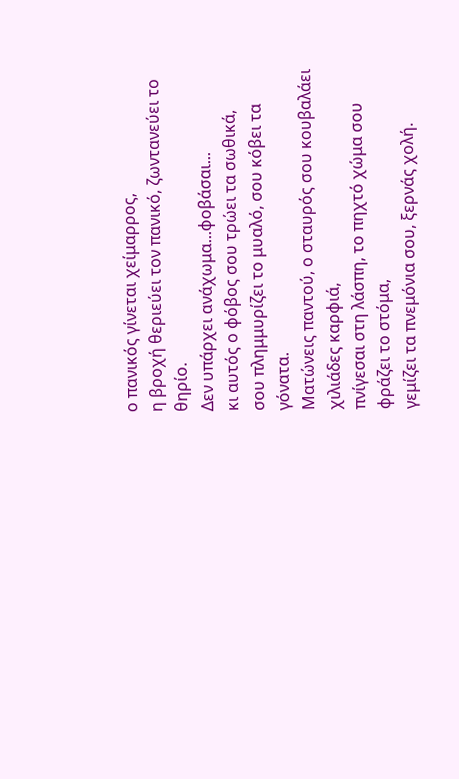ο πανικός γίνεται χείμαρρος,
η βροχή θεριεύει τον πανικό, ζωντανεύει το θηρίο.
Δεν υπάρχει ανάχωμα...φοβάσαι...
κι αυτός ο φόβος σου τρώει τα σωθικά,
σου πλημμυρίζει το μυαλό, σου κόβει τα γόνατα.
Ματώνεις παντού, ο σταυρός σου κουβαλάει χιλιάδες καρφιά,
πνίγεσαι στη λάσπη, το πηχτό χώμα σου φράζει το στόμα,
γεμίζει τα πνεμόνια σου, ξερνάς χολή.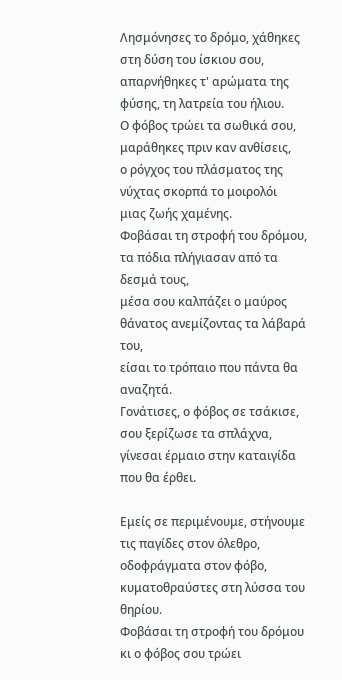Λησμόνησες το δρόμο, χάθηκες στη δύση του ίσκιου σου,
απαρνήθηκες τ' αρώματα της φύσης, τη λατρεία του ήλιου.
Ο φόβος τρώει τα σωθικά σου, μαράθηκες πριν καν ανθίσεις,
ο ρόγχος του πλάσματος της νύχτας σκορπά το μοιρολόι
μιας ζωής χαμένης.
Φοβάσαι τη στροφή του δρόμου,
τα πόδια πλήγιασαν από τα δεσμά τους,
μέσα σου καλπάζει ο μαύρος θάνατος ανεμίζοντας τα λάβαρά του,
είσαι το τρόπαιο που πάντα θα αναζητά.
Γονάτισες, ο φόβος σε τσάκισε, σου ξερίζωσε τα σπλάχνα,
γίνεσαι έρμαιο στην καταιγίδα που θα έρθει.

Εμείς σε περιμένουμε, στήνουμε τις παγίδες στον όλεθρο,
οδοφράγματα στον φόβο, κυματοθραύστες στη λύσσα του θηρίου.
Φοβάσαι τη στροφή του δρόμου
κι ο φόβος σου τρώει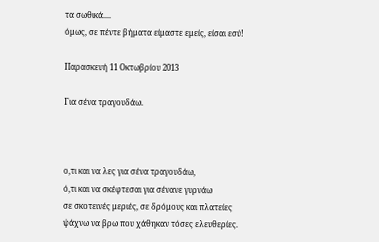τα σωθικά....
όμως, σε πέντε βήματα είμαστε εμείς, είσαι εσύ!

Παρασκευή 11 Οκτωβρίου 2013

Για σένα τραγουδάω.



ο,τι και να λες για σένα τραγουδάω,
ό,τι και να σκέφτεσαι για σένανε γυρνάω
σε σκοτεινές μεριές, σε δρόμους και πλατείες
ψάχνω να βρω που χάθηκαν τόσες ελευθερίες.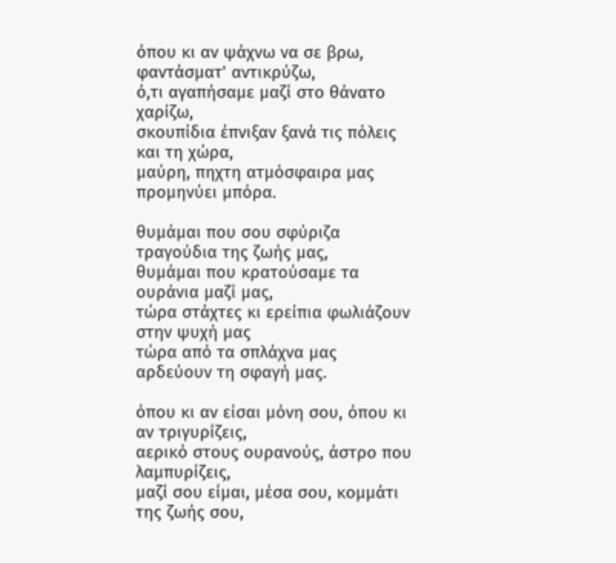όπου κι αν ψάχνω να σε βρω, φαντάσματ' αντικρύζω,
ό,τι αγαπήσαμε μαζί στο θάνατο χαρίζω,
σκουπίδια έπνιξαν ξανά τις πόλεις και τη χώρα,
μαύρη, πηχτη ατμόσφαιρα μας προμηνύει μπόρα.

θυμάμαι που σου σφύριζα τραγούδια της ζωής μας,
θυμάμαι που κρατούσαμε τα ουράνια μαζί μας,
τώρα στάχτες κι ερείπια φωλιάζουν στην ψυχή μας
τώρα από τα σπλάχνα μας αρδεύουν τη σφαγή μας.

όπου κι αν είσαι μόνη σου, όπου κι αν τριγυρίζεις,
αερικό στους ουρανούς, άστρο που λαμπυρίζεις,
μαζί σου είμαι, μέσα σου, κομμάτι της ζωής σου,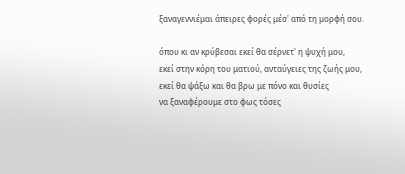ξαναγεννιέμαι άπειρες φορές μέσ' από τη μορφή σου.

όπου κι αν κρύβεσαι εκεί θα σέρνετ' η ψυχή μου,
εκεί στην κόρη του ματιού, ανταύγειες της ζωής μου,
εκεί θα ψάξω και θα βρω με πόνο και θυσίες
να ξαναφέρουμε στο φως τόσες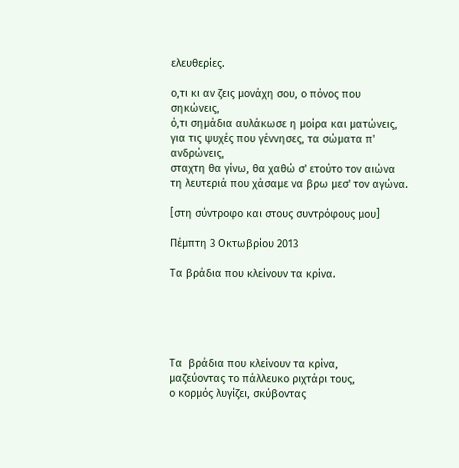ελευθερίες.

ο,τι κι αν ζεις μονάχη σου, ο πόνος που σηκώνεις,
ό,τι σημάδια αυλάκωσε η μοίρα και ματώνεις,
για τις ψυχές που γέννησες, τα σώματα π' ανδρώνεις,
σταχτη θα γίνω, θα χαθώ σ' ετούτο τον αιώνα
τη λευτεριά που χάσαμε να βρω μεσ' τον αγώνα.

[στη σύντροφο και στους συντρόφους μου]

Πέμπτη 3 Οκτωβρίου 2013

Τα βράδια που κλείνουν τα κρίνα.





Τα  βράδια που κλείνουν τα κρίνα,
μαζεύοντας το πάλλευκο ριχτάρι τους,
ο κορμός λυγίζει, σκύβοντας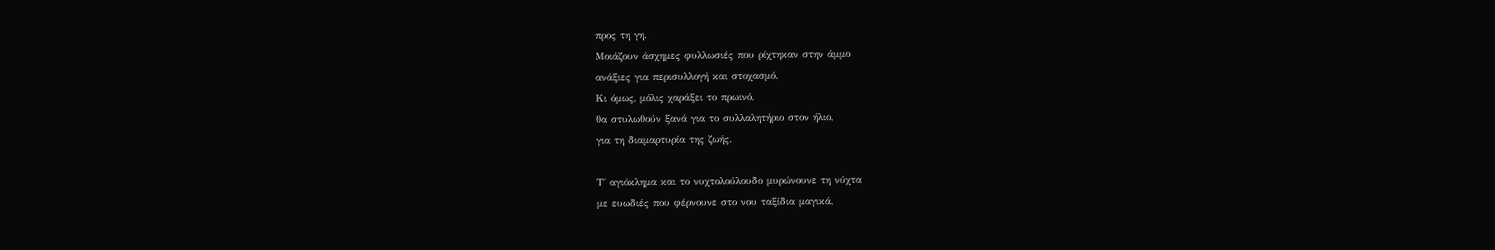προς τη γη.
Μοιάζουν άσχημες φυλλωσιές που ρίχτηκαν στην άμμο
ανάξιες για περισυλλογή και στοχασμό.
Κι όμως, μόλις χαράξει το πρωινό,
θα στυλωθούν ξανά για το συλλαλητήριο στον ήλιο,
για τη διαμαρτυρία της ζωής.

Τ΄ αγιόκλημα και το νυχτολούλουδο μυρώνουνε τη νύχτα
με ευωδιές που φέρνουνε στο νου ταξίδια μαγικά,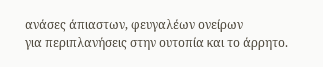ανάσες άπιαστων, φευγαλέων ονείρων
για περιπλανήσεις στην ουτοπία και το άρρητο.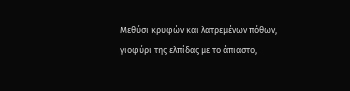Μεθύσι κρυφών και λατρεμένων πόθων,
γιοφύρι της ελπίδας με το άπιαστο,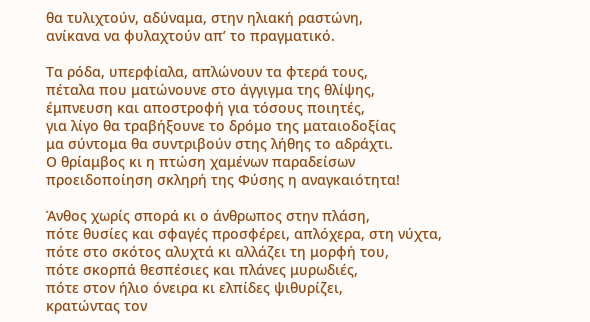θα τυλιχτούν, αδύναμα, στην ηλιακή ραστώνη,
ανίκανα να φυλαχτούν απ’ το πραγματικό.

Τα ρόδα, υπερφίαλα, απλώνουν τα φτερά τους,
πέταλα που ματώνουνε στο άγγιγμα της θλίψης,
έμπνευση και αποστροφή για τόσους ποιητές,
για λίγο θα τραβήξουνε το δρόμο της ματαιοδοξίας
μα σύντομα θα συντριβούν στης λήθης το αδράχτι.
Ο θρίαμβος κι η πτώση χαμένων παραδείσων
προειδοποίηση σκληρή της Φύσης η αναγκαιότητα!

Άνθος χωρίς σπορά κι ο άνθρωπος στην πλάση,
πότε θυσίες και σφαγές προσφέρει, απλόχερα, στη νύχτα,
πότε στο σκότος αλυχτά κι αλλάζει τη μορφή του,
πότε σκορπά θεσπέσιες και πλάνες μυρωδιές,
πότε στον ήλιο όνειρα κι ελπίδες ψιθυρίζει,
κρατώντας τον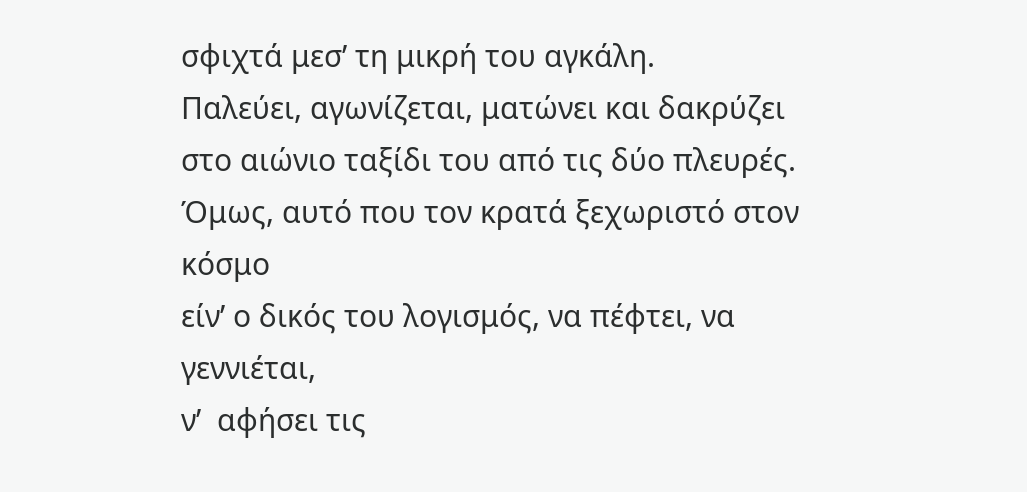σφιχτά μεσ’ τη μικρή του αγκάλη.
Παλεύει, αγωνίζεται, ματώνει και δακρύζει
στο αιώνιο ταξίδι του από τις δύο πλευρές.
Όμως, αυτό που τον κρατά ξεχωριστό στον κόσμο
είν’ ο δικός του λογισμός, να πέφτει, να γεννιέται,
ν’  αφήσει τις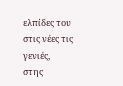ελπίδες του στις νέες τις γενιές,
στης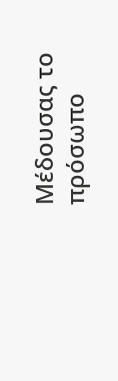Μέδουσας το πρόσωπο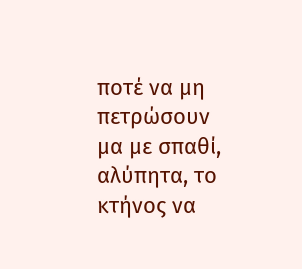ποτέ να μη πετρώσουν
μα με σπαθί, αλύπητα, το κτήνος να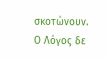σκοτώνουν.
Ο Λόγος δε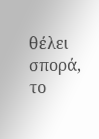θέλει σπορά, το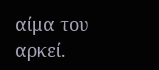αίμα του αρκεί.